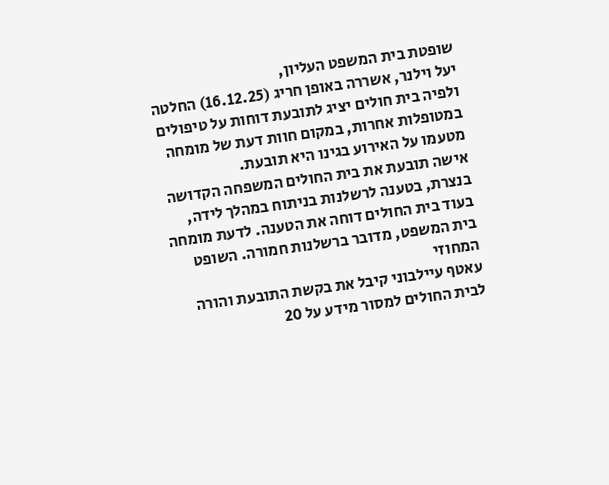שופטת בית המשפט העליון,
יעל וילנר, אשררה באופן חריג (16.12.25) החלטה ולפיה בית חולים יציג לתובעת דוחות על טיפולים במטופלות אחרות, במקום חוות דעת של מומחה מטעמו על האירוע בגינו היא תובעת.
אישה תובעת את בית החולים המשפחה הקדושה בנצרת, בטענה לרשלנות בניתוח במהלך לידה, בעוד בית החולים דוחה את הטענה. לדעת מומחה בית המשפט, מדובר ברשלנות חמורה. השופט המחוזי
עאטף עיילבוני קיבל את בקשת התובעת והורה לבית החולים למסור מידע על 20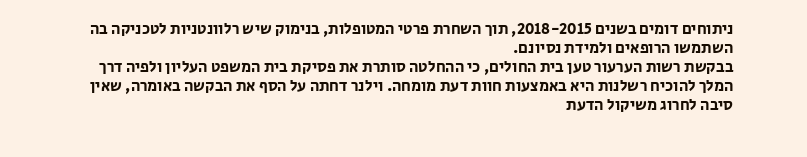ניתוחים דומים בשנים 2018-2015, תוך השחרת פרטי המטופלות, בנימוק שיש רלוונטניות לטכניקה בה השתמשו הרופאים ולמידת נסיונם.
בבקשת רשות הערעור טען בית החולים, כי ההחלטה סותרת את פסיקת בית המשפט העליון ולפיה דרך המלך להוכיח רשלנות היא באמצעות חוות דעת מומחה. וילנר דחתה על הסף את הבקשה באומרה, שאין סיבה לחרוג משיקול הדעת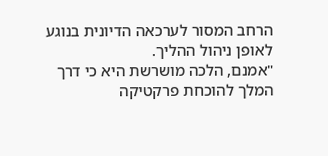הרחב המסור לערכאה הדיונית בנוגע לאופן ניהול ההליך.
"אמנם, הלכה מושרשת היא כי דרך המלך להוכחת פרקטיקה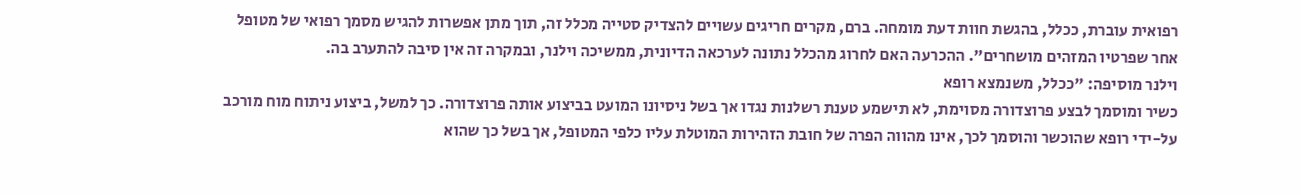רפואית עוברת, ככלל, בהגשת חוות דעת מומחה. ברם, מקרים חריגים עשויים להצדיק סטייה מכלל זה, תוך מתן אפשרות להגיש מסמך רפואי של מטופל אחר שפרטיו המזהים מושחרים". ההכרעה האם לחרוג מהכלל נתונה לערכאה הדיונית, ממשיכה וילנר, ובמקרה זה אין סיבה להתערב בה.
וילנר מוסיפה: "ככלל, משנמצא רופא
כשיר ומוסמך לבצע פרוצדורה מסוימת, לא תישמע טענת רשלנות נגדו אך בשל ניסיונו המועט בביצוע אותה פרוצדורה. כך למשל, ביצוע ניתוח מוח מורכב על-ידי רופא שהוכשר והוסמך לכך, אינו מהווה הפרה של חובת הזהירות המוטלת עליו כלפי המטופל, אך בשל כך שהוא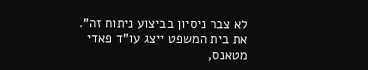לא צבר ניסיון בביצוע ניתוח זה". את בית המשפט ייצג עו"ד פאדי מטאנס,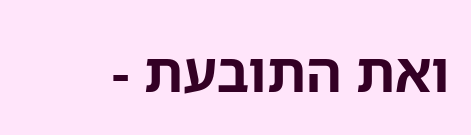ואת התובעת -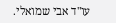עו"ד אבי שמואלי.